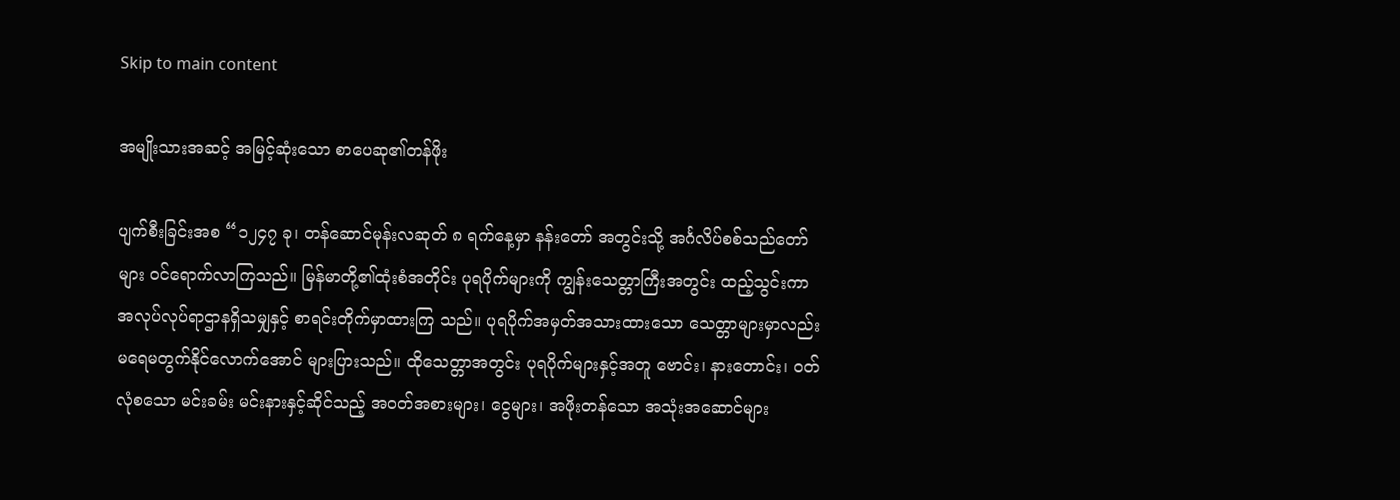Skip to main content

အမျိုးသားအဆင့် အမြင့်ဆုံးသော စာပေဆု၏တန်ဖိုး

ပျက်စီးခြင်းအစ “၁၂၄၇ ခု၊ တန်ဆောင်မုန်းလဆုတ် ၈ ရက်နေ့မှာ နန်းတော် အတွင်းသို့ အင်္ဂလိပ်စစ်သည်တော်များ ဝင်ရောက်လာကြသည်။ မြန်မာတို့၏ထုံးစံအတိုင်း ပုရပိုက်များကို ကျွန်းသေတ္တာကြီးအတွင်း ထည့်သွင်းကာ အလုပ်လုပ်ရာဌာနရှိသမျှနှင့် စာရင်းတိုက်မှာထားကြ သည်။ ပုရပိုက်အမှတ်အသားထားသော သေတ္တာများမှာလည်း မရေမတွက်နိုင်လောက်အောင် များပြားသည်။ ထိုသေတ္တာအတွင်း ပုရပိုက်များနှင့်အတူ ဗောင်း၊ နားတောင်း၊ ဝတ်လုံစသော မင်းခမ်း မင်းနားနှင့်ဆိုင်သည့် အဝတ်အစားများ၊ ငွေများ၊ အဖိုးတန်သော အသုံးအဆောင်များ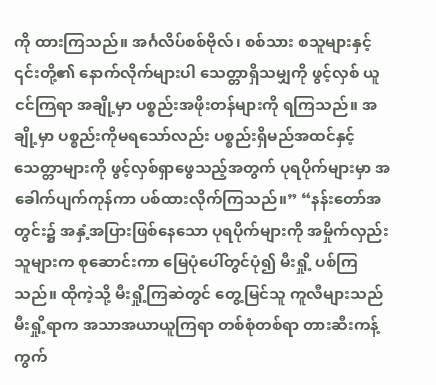ကို ထားကြသည်။ အင်္ဂလိပ်စစ်ဗိုလ်၊ စစ်သား စသူများနှင့် ၎င်းတို့၏ နောက်လိုက်များပါ သေတ္တာရှိသမျှကို ဖွင့်လှစ် ယူငင်ကြရာ အချို့မှာ ပစ္စည်းအဖိုးတန်များကို ရကြသည်။ အချို့မှာ ပစ္စည်းကိုမရသော်လည်း ပစ္စည်းရှိမည်အထင်နှင့် သေတ္တာများကို ဖွင့်လှစ်ရှာဖွေသည့်အတွက် ပုရပိုက်များမှာ အခေါက်ပျက်ကုန်ကာ ပစ်ထားလိုက်ကြသည်။” “နန်းတော်အတွင်း၌ အနှံ့အပြားဖြစ်နေသော ပုရပိုက်များကို အမှိုက်လှည်းသူများက စုဆောင်းကာ မြေပုံပေါ်တွင်ပုံ၍ မီးရှို့ ပစ်ကြသည်။ ထိုကဲ့သို့ မီးရှို့ကြဆဲတွင် တွေ့မြင်သူ ကူလီများသည် မီးရှို့ရာက အသာအယာယူကြရာ တစ်စုံတစ်ရာ တားဆီးကန့်ကွက်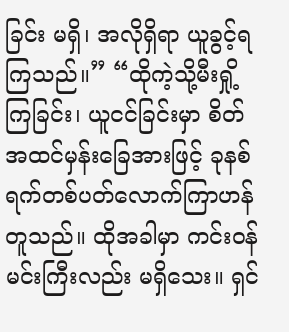ခြင်း မရှိ၊ အလိုရှိရာ ယူခွင့်ရကြသည်။” “ထိုကဲ့သို့မီးရှို့ကြခြင်း၊ ယူငင်ခြင်းမှာ စိတ်အထင်မှန်းခြေအားဖြင့် ခုနစ်ရက်တစ်ပတ်လောက်ကြာဟန်တူသည်။ ထိုအခါမှာ ကင်းဝန် မင်းကြီးလည်း မရှိသေး။ ရှင်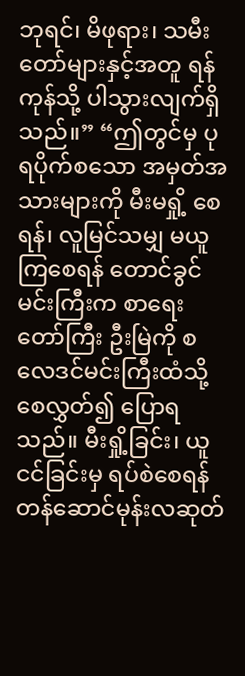ဘုရင်၊ မိဖုရား၊ သမီးတော်များနှင့်အတူ ရန်ကုန်သို့ ပါသွားလျက်ရှိသည်။” “ဤတွင်မှ ပုရပိုက်စသော အမှတ်အသားများကို မီးမရှို့ စေရန်၊ လူမြင်သမျှ မယူကြစေရန် တောင်ခွင်မင်းကြီးက စာရေးတော်ကြီး ဦးမြဲကို စလေဒင်မင်းကြီးထံသို့ စေလွှတ်၍ ပြောရသည်။ မီးရှို့ခြင်း၊ ယူငင်ခြင်းမှ ရပ်စဲစေရန် တန်ဆောင်မုန်းလဆုတ်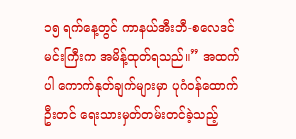၁၅ ရက်နေ့တွင် ကာနယ်အီးဘီ-စလေဒင်မင်းကြီးက အမိန့်ထုတ်ရသည်။” အထက်ပါ ကောက်နုတ်ချက်များမှာ ပုဂံဝန်ထောက် ဦးတင် ရေးသားမှတ်တမ်းတင်ခဲ့သည့်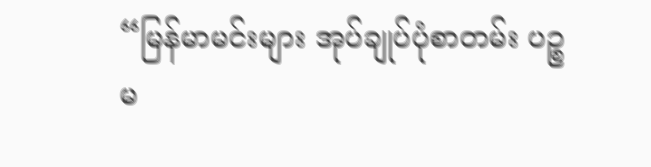“မြန်မာမင်းများ အုပ်ချုပ်ပုံစာတမ်း ပဉ္စမ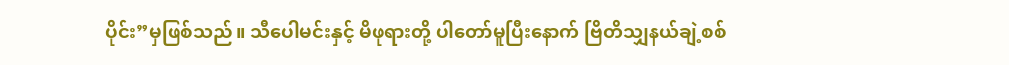ပိုင်း”မှဖြစ်သည်။ သီပေါမင်းနှင့် မိဖုရားတို့ ပါတော်မူပြီးနောက် ဗြိတိသျှနယ်ချဲ့စစ်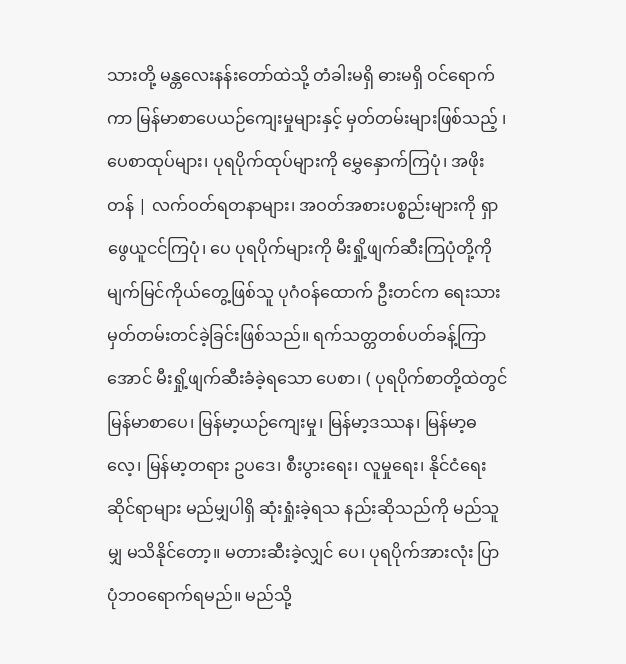သားတို့ မန္တလေးနန်းတော်ထဲသို့ တံခါးမရှိ ဓားမရှိ ဝင်ရောက်ကာ မြန်မာစာပေယဉ်ကျေးမှုများနှင့် မှတ်တမ်းများဖြစ်သည့် ၊ ပေစာထုပ်များ၊ ပုရပိုက်ထုပ်များကို မွှေနှောက်ကြပုံ၊ အဖိုးတန် | လက်ဝတ်ရတနာများ၊ အဝတ်အစားပစ္စည်းများကို ရှာဖွေယူငင်ကြပုံ၊ ပေ ပုရပိုက်များကို မီးရှို့ဖျက်ဆီးကြပုံတို့ကို မျက်မြင်ကိုယ်တွေ့ဖြစ်သူ ပုဂံဝန်ထောက် ဦးတင်က ရေးသားမှတ်တမ်းတင်ခဲ့ခြင်းဖြစ်သည်။ ရက်သတ္တတစ်ပတ်ခန့်ကြာအောင် မီးရှို့ဖျက်ဆီးခံခဲ့ရသော ပေစာ၊ ( ပုရပိုက်စာတို့ထဲတွင် မြန်မာစာပေ၊ မြန်မာ့ယဉ်ကျေးမှု၊ မြန်မာ့ဒဿန၊ မြန်မာ့ဓလေ့၊ မြန်မာ့တရား ဥပဒေ၊ စီးပွားရေး၊ လူမှုရေး၊ နိုင်ငံရေး ဆိုင်ရာများ မည်မျှပါရှိ ဆုံးရှုံးခဲ့ရသ နည်းဆိုသည်ကို မည်သူမျှ မသိနိုင်တော့။ မတားဆီးခဲ့လျှင် ပေ၊ ပုရပိုက်အားလုံး ပြာပုံဘဝရောက်ရမည်။ မည်သို့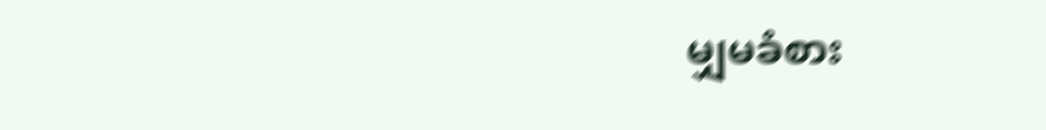မျှမခံစား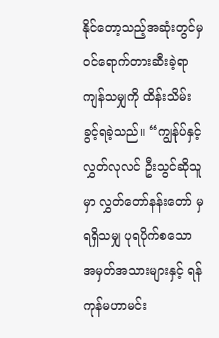နိုင်တော့သည့်အဆုံးတွင်မှ ဝင်ရောက်တားဆီးခဲ့ရာ ကျန်သမျှကို ထိန်းသိမ်းခွင့်ရခဲ့သည်။ “ကျွန်ုပ်နှင့် လွှတ်လုလင် ဦးသွင်ဆိုသူမှာ လွှတ်တော်နန်းတော် မှရရှိသမျှ ပုရပိုက်စသော အမှတ်အသားများနှင့် ရန်ကုန်မဟာမင်း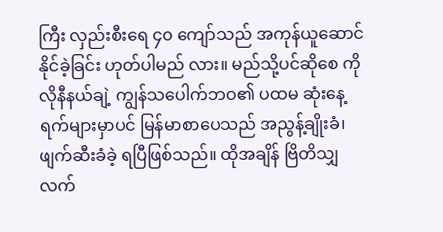ကြီး လှည်းစီးရေ ၄၀ ကျော်သည် အကုန်ယူဆောင်နိုင်ခဲ့ခြင်း ဟုတ်ပါမည် လား။ မည်သို့ပင်ဆိုစေ ကိုလိုနီနယ်ချဲ့ ကျွန်သပေါက်ဘဝ၏ ပထမ ဆုံးနေ့ရက်များမှာပင် မြန်မာစာပေသည် အညွန့်ချိုးခံ၊ ဖျက်ဆီးခံခဲ့ ရပြီဖြစ်သည်။ ထိုအချိန် ဗြိတိသျှလက်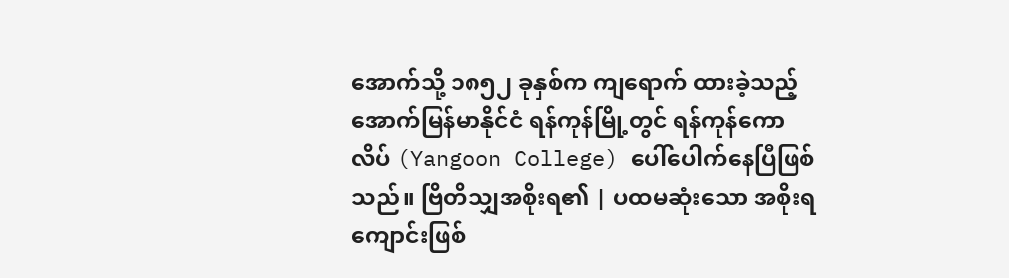အောက်သို့ ၁၈၅၂ ခုနှစ်က ကျရောက် ထားခဲ့သည့် အောက်မြန်မာနိုင်ငံ ရန်ကုန်မြို့တွင် ရန်ကုန်ကောလိပ် (Yangoon College) ပေါ်ပေါက်နေပြီဖြစ်သည်။ ဗြိတိသျှအစိုးရ၏ | ပထမဆုံးသော အစိုးရကျောင်းဖြစ်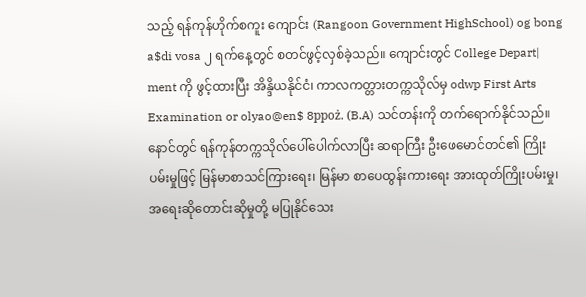သည့် ရန်ကုန်ဟိုက်စကူး ကျောင်း (Rangoon Government HighSchool) og bong a$di vosa ၂ ရက်နေ့တွင် စတင်ဖွင့်လှစ်ခဲ့သည်။ ကျောင်းတွင် College Depart| ment ကို ဖွင့်ထားပြီး အိန္ဒိယနိုင်ငံ၊ ကာလကတ္တားတက္ကသိုလ်မှ odwp First Arts Examination or olyao@en$ 8ppoż. (B.A) သင်တန်းကို တက်ရောက်နိုင်သည်။ နောင်တွင် ရန်ကုန်တက္ကသိုလ်ပေါ်ပေါက်လာပြီး ဆရာကြီး ဦးဖေမောင်တင်၏ ကြိုးပမ်းမှုဖြင့် မြန်မာစာသင်ကြားရေး၊ မြန်မာ စာပေထွန်းကားရေး အားထုတ်ကြိုးပမ်းမှု၊ အရေးဆိုတောင်းဆိုမှုတို့ မပြုနိုင်သေး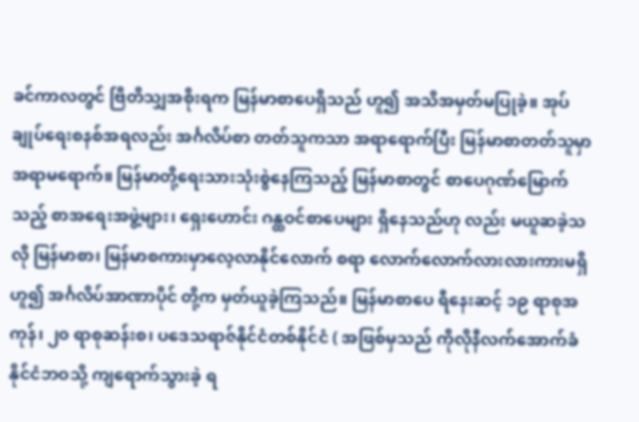ခင်ကာလတွင် ဗြိတိသျှအစိုးရက မြန်မာစာပေရှိသည် ဟူ၍ အသိအမှတ်မပြုခဲ့။ အုပ်ချုပ်ရေးစနစ်အရလည်း အင်္ဂလိပ်စာ တတ်သူကသာ အရာရောက်ပြီး မြန်မာစာတတ်သူမှာ အရာမရောက်။ မြန်မာတို့ရေးသားသုံးစွဲနေကြသည့် မြန်မာစာတွင် စာပေဂုဏ်မြောက် သည့် စာအရေးအဖွဲ့များ၊ ရှေးဟောင်း ဂန္ထဝင်စာပေများ ရှိနေသည်ဟု လည်း မယူဆခဲ့သလို မြန်မာစာ၊ မြန်မာစကားမှာလေ့လာနိုင်လောက် စရာ လောက်လောက်လားလားကားမရှိဟူ၍ အင်္ဂလိပ်အာဏာပိုင် တို့က မှတ်ယူခဲ့ကြသည်။ မြန်မာစာပေ ရီနေးဆင့် ၁၉ ရာစုအကုန်၊ ၂၀ ရာစုဆန်းစ၊ ပဒေသရာဇ်နိုင်ငံတစ်နိုင်ငံ ( အဖြစ်မှသည် ကိုလိုနီလက်အောက်ခံနိုင်ငံဘဝသို့ ကျရောက်သွားခဲ့ ရ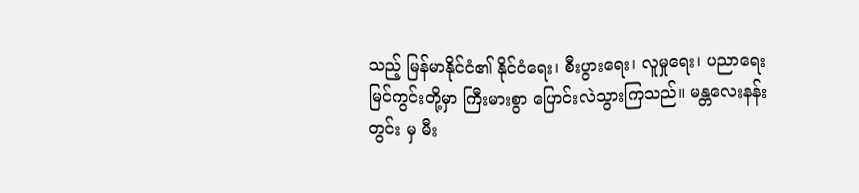သည့် မြန်မာနိုင်ငံ၏ နိုင်ငံရေး၊ စီးပွားရေး၊ လူမှုရေး၊ ပညာရေးမြင်ကွင်းတို့မှာ ကြီးမားစွာ ပြောင်းလဲသွားကြသည်။ မန္တလေးနန်းတွင်း မှ မီး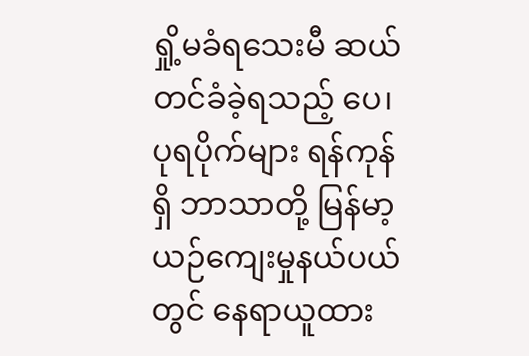ရှို့မခံရသေးမီ ဆယ်တင်ခံခဲ့ရသည့် ပေ၊ ပုရပိုက်များ ရန်ကုန်ရှိ ဘာသာတို့ မြန်မာ့ယဉ်ကျေးမှုနယ်ပယ်တွင် နေရာယူထား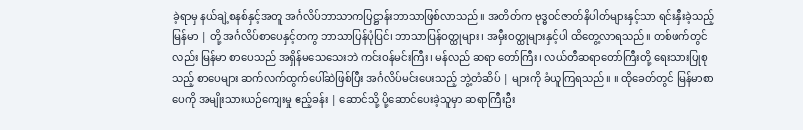ခဲ့ရာမှ နယ်ချဲ့စနစ်နှင့်အတူ အင်္ဂလိပ်ဘာသာကပြဋ္ဌာန်းဘာသာဖြစ်လာသည်။ အတိတ်က ဗုဒ္ဓဝင်ဇာတ်နိပါတ်များနှင့်သာ ရင်းနှီးခဲ့သည့် မြန်မာ | တို့ အင်္ဂလိပ်စာပေနှင့်တကွ ဘာသာပြန်ပုံပြင်၊ ဘာသာပြန်ဝတ္ထုများ၊ အမှီးဝတ္ထုများနှင့်ပါ ထိတွေ့လာရသည်။ တစ်ဖက်တွင်လည်း မြန်မာ စာပေသည် အရှိန်မသေသေးဘဲ ကင်းဝန်မင်းကြီး၊ မန်လည် ဆရာ တော်ကြီး၊ လယ်တီဆရာတော်ကြီးတို့ ရေးသားပြုစုသည့် စာပေများ ဆက်လက်ထွက်ပေါ်ဆဲဖြစ်ပြီး အင်္ဂလိပ်မင်းပေးသည့် ဘွဲ့တံဆိပ် | များကို ခံယူကြရသည်။ ။ ထိုခေတ်တွင် မြန်မာစာပေကို အမျိုးသားယဉ်ကျေးမှု ဧည့်ခန်း | ဆောင်သို့ ပို့ဆောင်ပေးခဲ့သူမှာ ဆရာကြီးဦး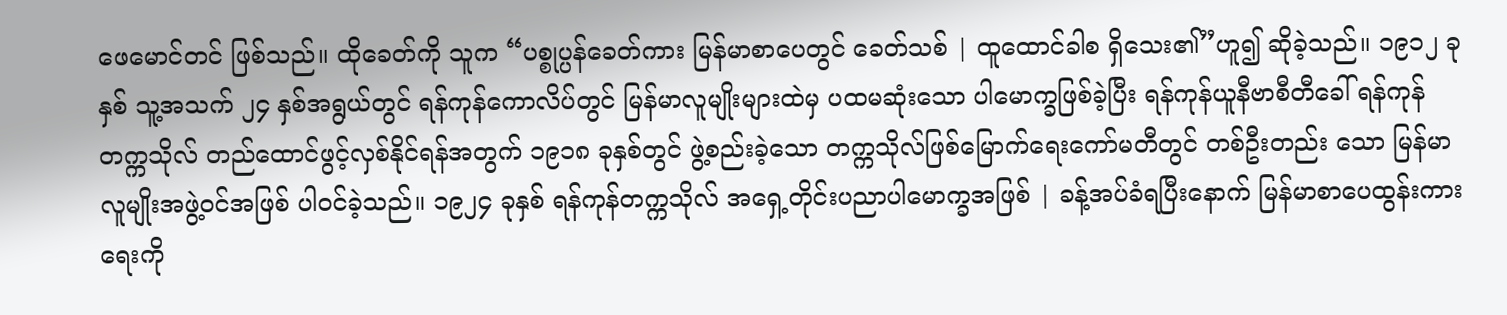ဖေမောင်တင် ဖြစ်သည်။ ထိုခေတ်ကို သူက “ပစ္စုပ္ပန်ခေတ်ကား မြန်မာစာပေတွင် ခေတ်သစ် | ထူထောင်ခါစ ရှိသေး၏”ဟူ၍ ဆိုခဲ့သည်။ ၁၉၁၂ ခုနှစ် သူ့အသက် ၂၄ နှစ်အရွယ်တွင် ရန်ကုန်ကောလိပ်တွင် မြန်မာလူမျိုးများထဲမှ ပထမဆုံးသော ပါမောက္ခဖြစ်ခဲ့ပြီး ရန်ကုန်ယူနီဗာစီတီခေါ် ရန်ကုန် တက္ကသိုလ် တည်ထောင်ဖွင့်လှစ်နိုင်ရန်အတွက် ၁၉၁၈ ခုနှစ်တွင် ဖွဲ့စည်းခဲ့သော တက္ကသိုလ်ဖြစ်မြောက်ရေးကော်မတီတွင် တစ်ဦးတည်း သော မြန်မာလူမျိုးအဖွဲ့ဝင်အဖြစ် ပါဝင်ခဲ့သည်။ ၁၉၂၄ ခုနှစ် ရန်ကုန်တက္ကသိုလ် အရှေ့တိုင်းပညာပါမောက္ခအဖြစ် | ခန့်အပ်ခံရပြီးနောက် မြန်မာစာပေထွန်းကားရေးကို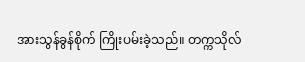အားသွန်ခွန်စိုက် ကြိုးပမ်းခဲ့သည်။ တက္ကသိုလ်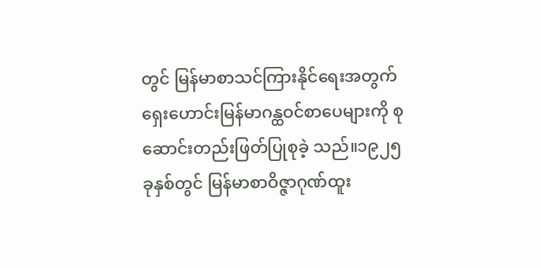တွင် မြန်မာစာသင်ကြားနိုင်ရေးအတွက် ရှေးဟောင်းမြန်မာဂန္ထဝင်စာပေများကို စုဆောင်းတည်းဖြတ်ပြုစုခဲ့ သည်။၁၉၂၅ ခုနှစ်တွင် မြန်မာစာဝိဇ္ဇာဂုဏ်ထူး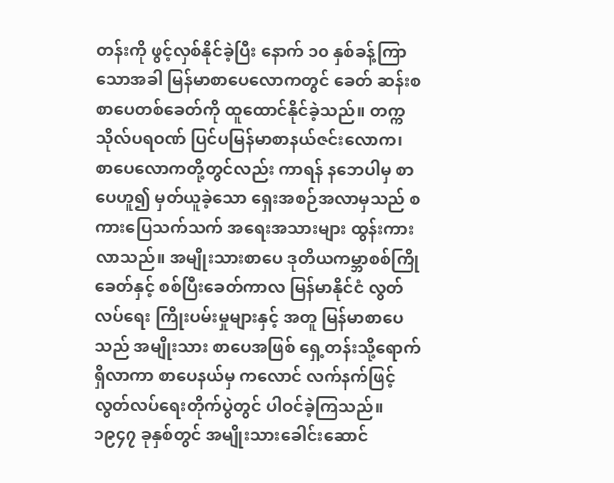တန်းကို ဖွင့်လှစ်နိုင်ခဲ့ပြီး နောက် ၁၀ နှစ်ခန့်ကြာသောအခါ မြန်မာစာပေလောကတွင် ခေတ် ဆန်းစစာပေတစ်ခေတ်ကို ထူထောင်နိုင်ခဲ့သည်။ တက္ကသိုလ်ပရဝဏ် ပြင်ပမြန်မာစာနယ်ဇင်းလောက၊ စာပေလောကတို့တွင်လည်း ကာရန် နဘေပါမှ စာပေဟူ၍ မှတ်ယူခဲ့သော ရှေးအစဉ်အလာမှသည် စကားပြေသက်သက် အရေးအသားများ ထွန်းကားလာသည်။ အမျိုးသားစာပေ ဒုတိယကမ္ဘာစစ်ကြိုခေတ်နှင့် စစ်ပြီးခေတ်ကာလ မြန်မာနိုင်ငံ လွတ်လပ်ရေး ကြိုးပမ်းမှုများနှင့် အတူ မြန်မာစာပေသည် အမျိုးသား စာပေအဖြစ် ရှေ့တန်းသို့ရောက်ရှိလာကာ စာပေနယ်မှ ကလောင် လက်နက်ဖြင့် လွတ်လပ်ရေးတိုက်ပွဲတွင် ပါဝင်ခဲ့ကြသည်။ ၁၉၄၇ ခုနှစ်တွင် အမျိုးသားခေါင်းဆောင်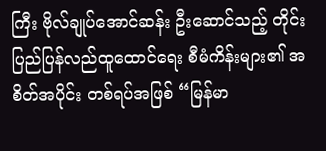ကြီး ဗိုလ်ချုပ်အောင်ဆန်း ဦးဆောင်သည့် တိုင်းပြည်ပြန်လည်ထူထောင်ရေး စီမံကိန်းများ၏ အစိတ်အပိုင်း တစ်ရပ်အဖြစ် “မြန်မာ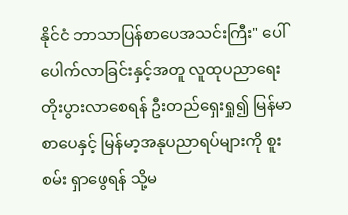နိုင်ငံ ဘာသာပြန်စာပေအသင်းကြီး" ပေါ်ပေါက်လာခြင်းနှင့်အတူ လူထုပညာရေး တိုးပွားလာစေရန် ဦးတည်ရှေးရှု၍ မြန်မာစာပေနှင့် မြန်မာ့အနုပညာရပ်များကို စူးစမ်း ရှာဖွေရန် သို့မ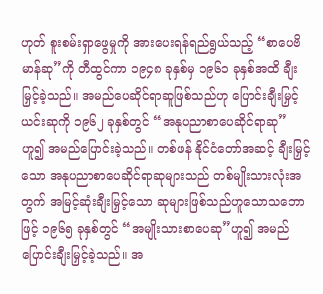ဟုတ် စူးစမ်းရှာဖွေမှုကို အားပေးရန်ရည်ရွယ်သည့် “စာပေဗိမာန်ဆု”ကို တီထွင်ကာ ၁၉၄၈ ခုနှစ်မှ ၁၉၆၁ ခုနှစ်အထိ ချီးမြှင့်ခဲ့သည်။ အမည်ပေဆိုင်ရာဆူဖြစ်သည်ဟု ပြောင်းချီးမြှင့် ယင်းဆုကို ၁၉၆၂ ခုနှစ်တွင် “အနုပညာစာပေဆိုင်ရာဆု” ဟူ၍ အမည်ပြောင်းခဲ့သည်။ တစ်ဖန် နိုင်ငံတော်အဆင့် ချီးမြှင့်သော အနုပညာစာပေဆိုင်ရာဆုများသည် တစ်မျိုးသားလုံးအတွက် အမြင့်ဆုံးချီးမြှင့်သော ဆုများဖြစ်သည်ဟူသောသဘောဖြင့် ၁၉၆၅ ခုနှစ်တွင် “အမျိုးသားစာပေဆု”ဟူ၍ အမည်ပြောင်းချီးမြှင့်ခဲ့သည်။ အ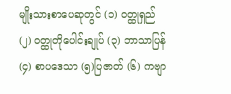မျိုးသားစာပေဆုတွင် (၁) ဝတ္ထုရှည် (၂) ဝတ္ထုတိုပေါင်းချုပ် (၃) ဘာသာပြန် (၄) စာပဒေသာ (၅)ပြဇာတ် (၆) ကဗျာ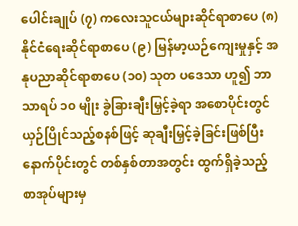ပေါင်းချုပ် (၇) ကလေးသူငယ်များဆိုင်ရာစာပေ (၈) နိုင်ငံရေးဆိုင်ရာစာပေ (၉) မြန်မာ့ယဉ်ကျေးမှုနှင့် အနုပညာဆိုင်ရာစာပေ (၁၀) သုတ ပဒေသာ ဟူ၍ ဘာသာရပ် ၁၀ မျိုး ခွဲခြားချီးမြှင့်ခဲ့ရာ အစောပိုင်းတွင် ယှဉ်ပြိုင်သည့်စနစ်ဖြင့် ဆုချီးမြှင့်ခဲ့ခြင်းဖြစ်ပြီး နောက်ပိုင်းတွင် တစ်နှစ်တာအတွင်း ထွက်ရှိခဲ့သည့် စာအုပ်များမှ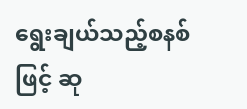ရွေးချယ်သည့်စနစ် ဖြင့် ဆု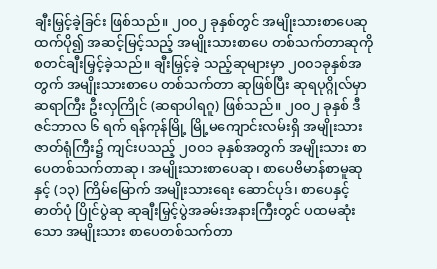ချီးမြှင့်ခဲ့ခြင်း ဖြစ်သည်။ ၂၀၀၂ ခုနှစ်တွင် အမျိုးသားစာပေဆုထက်ပို၍ အဆင့်မြင့်သည့် အမျိုးသားစာပေ တစ်သက်တာဆုကို စတင်ချီးမြှင့်ခဲ့သည်။ ချီးမြှင့်ခဲ့ သည့်ဆုများမှာ ၂၀၀၁ခုနှစ်အတွက် အမျိုးသားစာပေ တစ်သက်တာ ဆုဖြစ်ပြီး ဆုရပုဂ္ဂိုလ်မှာ ဆရာကြီး ဦးလှကြိုင် (ဆရာပါရဂူ) ဖြစ်သည်။ ၂၀၀၂ ခုနှစ် ဒီဇင်ဘာလ ၆ ရက် ရန်ကုန်မြို့ မြို့မကျောင်းလမ်းရှိ အမျိုးသားဇာတ်ရုံကြီး၌ ကျင်းပသည့် ၂၀၀၁ ခုနှစ်အတွက် အမျိုးသား စာပေတစ်သက်တာဆု၊ အမျိုးသားစာပေဆု၊ စာပေဗိမာန်စာမူဆုနှင့် (၁၃) ကြိမ်မြောက် အမျိုးသားရေး ဆောင်ပုဒ်၊ စာပေနှင့် ဓာတ်ပုံ ပြိုင်ပွဲဆု ဆုချီးမြှင့်ပွဲအခမ်းအနားကြီးတွင် ပထမဆုံးသော အမျိုးသား စာပေတစ်သက်တာ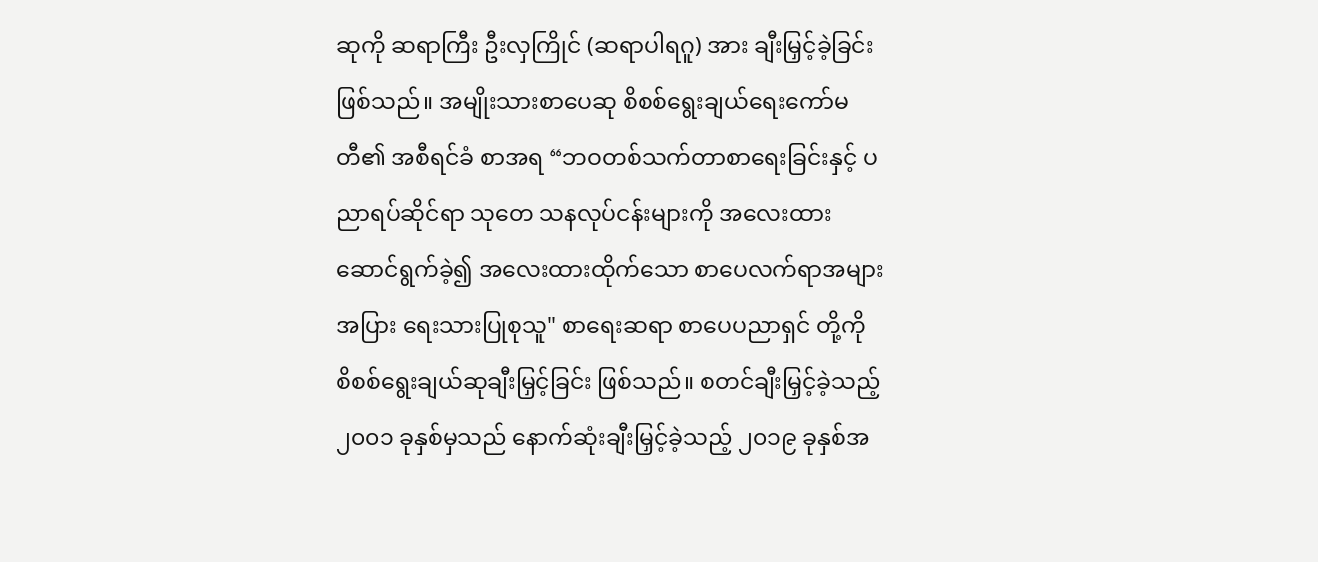ဆုကို ဆရာကြီး ဦးလှကြိုင် (ဆရာပါရဂူ) အား ချီးမြှင့်ခဲ့ခြင်း ဖြစ်သည်။ အမျိုးသားစာပေဆု စိစစ်ရွေးချယ်ရေးကော်မတီ၏ အစီရင်ခံ စာအရ “ဘဝတစ်သက်တာစာရေးခြင်းနှင့် ပညာရပ်ဆိုင်ရာ သုတေ သနလုပ်ငန်းများကို အလေးထားဆောင်ရွက်ခဲ့၍ အလေးထားထိုက်သော စာပေလက်ရာအများအပြား ရေးသားပြုစုသူ" စာရေးဆရာ စာပေပညာရှင် တို့ကို စိစစ်ရွေးချယ်ဆုချီးမြှင့်ခြင်း ဖြစ်သည်။ စတင်ချီးမြှင့်ခဲ့သည့် ၂၀၀၁ ခုနှစ်မှသည် နောက်ဆုံးချီးမြှင့်ခဲ့သည့် ၂၀၁၉ ခုနှစ်အ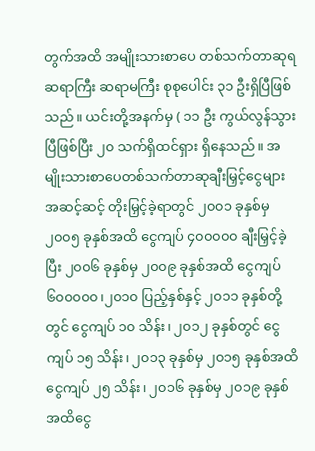တွက်အထိ အမျိုးသားစာပေ တစ်သက်တာဆုရဆရာကြီး ဆရာမကြီး စုစုပေါင်း ၃၁ ဦးရှိပြီဖြစ်သည်။ ယင်းတို့အနက်မှ ( ၁၁ ဦး ကွယ်လွန်သွားပြီဖြစ်ပြီး ၂၀ သက်ရှိထင်ရှား ရှိနေသည်။ အမျိုးသားစာပေတစ်သက်တာဆုချီးမြှင့်ငွေများ အဆင့်ဆင့် တိုးမြှင့်ခဲ့ရာတွင် ၂၀၀၁ ခုနှစ်မှ ၂၀၀၅ ခုနှစ်အထိ ငွေကျပ် ၄၀၀၀၀၀ ချီးမြှင့်ခဲ့ပြီး ၂၀၀၆ ခုနှစ်မှ ၂၀၀၉ ခုနှစ်အထိ ငွေကျပ် ၆၀၀၀၀၀၊၂၀၁၀ ပြည့်နှစ်နှင့် ၂၀၁၁ ခုနှစ်တို့တွင် ငွေကျပ် ၁၀ သိန်း၊ ၂၀၁၂ ခုနှစ်တွင် ငွေကျပ် ၁၅ သိန်း၊ ၂၀၁၃ ခုနှစ်မှ ၂၀၁၅ ခုနှစ်အထိ ငွေကျပ် ၂၅ သိန်း၊ ၂၀၁၆ ခုနှစ်မှ ၂၀၁၉ ခုနှစ်အထိငွေ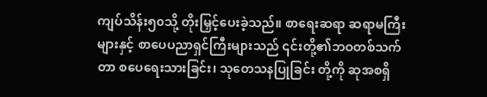ကျပ်သိန်း၅၀သို့ တိုးမြှင့်ပေးခဲ့သည်။ စာရေးဆရာ ဆရာမကြီးများနှင့် စာပေပညာရှင်ကြီးများသည် ၎င်းတို့၏ဘဝတစ်သက်တာ စပေရေးသားခြင်း၊ သုတေသနပြုခြင်း တို့ကို ဆုအစရှိ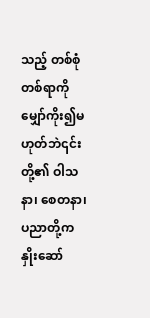သည့် တစ်စုံတစ်ရာကို မျှော်ကိုး၍မဟုတ်ဘဲ၎င်းတို့၏ ဝါသနာ၊ စေတနာ၊ ပညာတို့က နှိုးဆော်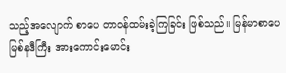သည့်အလျောက် စာပေ တာဝန်ထမ်းခဲ့ကြခြင်း ဖြစ်သည်။ မြန်မာစာပေ မြစ်နဒီကြီး အားကောင်းမောင်း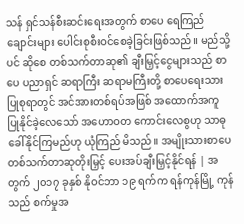သန် ရှင်သန်စီးဆင်းရေးအတွက် စာပေ ရေကြည်ချောင်းများ ပေါင်းစုစီးဝင်စေခဲ့ခြင်းဖြစ်သည်။ မည်သို့ပင် ဆိုစေ တစ်သက်တာဆု၏ ချီးမြှင့်ငွေများသည် စာပေ ပညာရှင် ဆရာကြီး ဆရာမကြီးတို့ စာပေရေးသားပြုစုရာတွင် အင်အားတစ်ရပ်အဖြစ် အထောက်အကူ ပြုနိုင်ခဲ့လေသော် အဟောဝတ ကောင်းလေစွဟု သာဓုခေါ်နိုင်ကြမည်ဟု ယုံကြည် မိသည်။ အမျိုးသားစာပေတစ်သက်တာဆုတိုးမြှင့် ပေးအပ်ချီးမြှင့်နိုင်ရန် | အတွက် ၂၀၁၇ ခုနှစ် နိုဝင်ဘာ ၁၉ ရက်က ရန်ကုန်မြို့ ကုန်သည် စက်မှုအ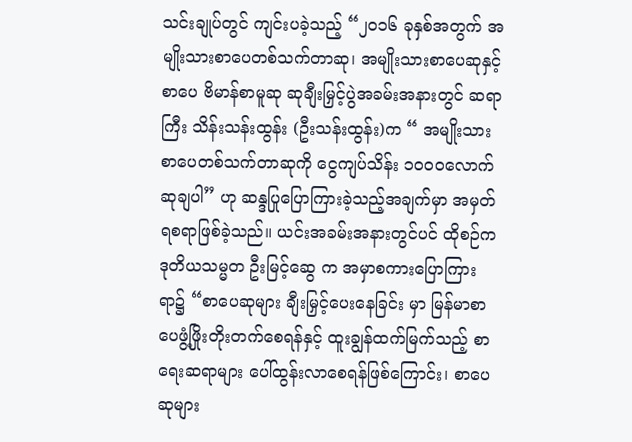သင်းချုပ်တွင် ကျင်းပခဲ့သည့် “၂၀၁၆ ခုနှစ်အတွက် အမျိုးသားစာပေတစ်သက်တာဆု၊ အမျိုးသားစာပေဆုနှင့် စာပေ ဗိမာန်စာမူဆု ဆုချီးမြှင့်ပွဲအခမ်းအနားတွင် ဆရာကြီး သိန်းသန်းထွန်း (ဦးသန်းထွန်း)က “ အမျိုးသားစာပေတစ်သက်တာဆုကို ငွေကျပ်သိန်း ၁ဝဝဝလောက် ဆုချပါ” ဟု ဆန္ဒပြုပြောကြားခဲ့သည့်အချက်မှာ အမှတ်ရစရာဖြစ်ခဲ့သည်။ ယင်းအခမ်းအနားတွင်ပင် ထိုစဉ်က ဒုတိယသမ္မတ ဦးမြင့်ဆွေ က အမှာစကားပြောကြားရာ၌ “စာပေဆုများ ချီးမြှင့်ပေးနေခြင်း မှာ မြန်မာစာပေဖွံ့ဖြိုးတိုးတက်စေရန်နှင့် ထူးချွန်ထက်မြက်သည့် စာရေးဆရာများ ပေါ်ထွန်းလာစေရန်ဖြစ်ကြောင်း၊ စာပေဆုများ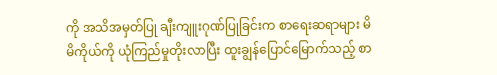ကို အသိအမှတ်ပြု ချီးကျူးဂုဏ်ပြုခြင်းက စာရေးဆရာများ မိမိကိုယ်ကို ယုံကြည်မှုတိုးလာပြီး ထူးချွန်ပြောင်မြောက်သည့် စာ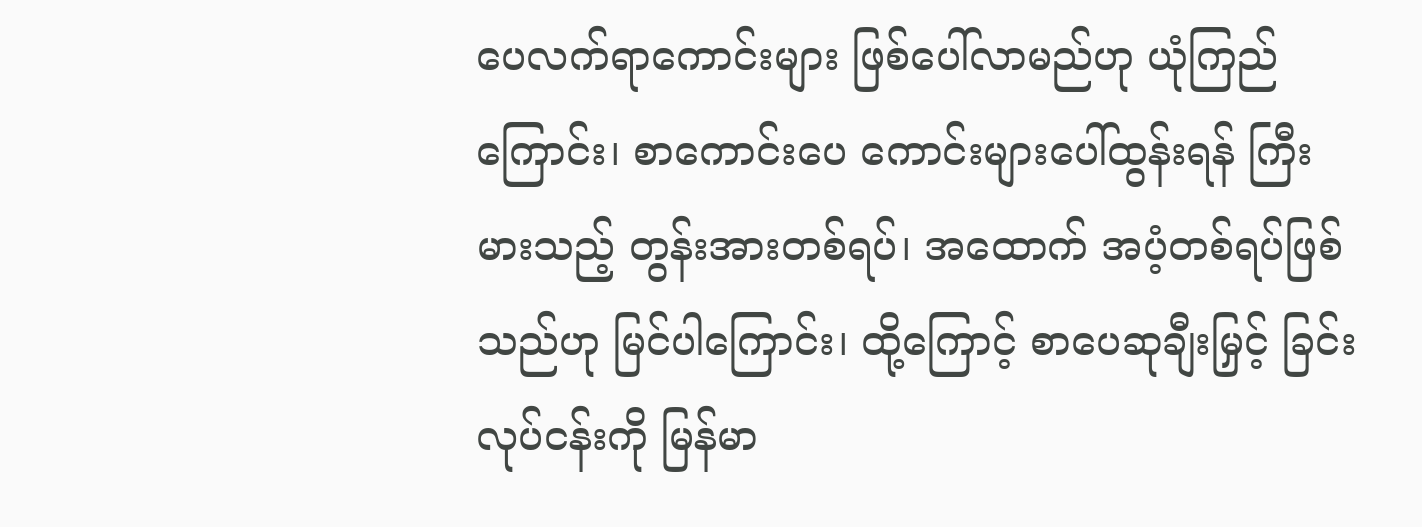ပေလက်ရာကောင်းများ ဖြစ်ပေါ်လာမည်ဟု ယုံကြည်ကြောင်း၊ စာကောင်းပေ ကောင်းများပေါ်ထွန်းရန် ကြီးမားသည့် တွန်းအားတစ်ရပ်၊ အထောက် အပံ့တစ်ရပ်ဖြစ်သည်ဟု မြင်ပါကြောင်း၊ ထို့ကြောင့် စာပေဆုချီးမြှင့် ခြင်းလုပ်ငန်းကို မြန်မာ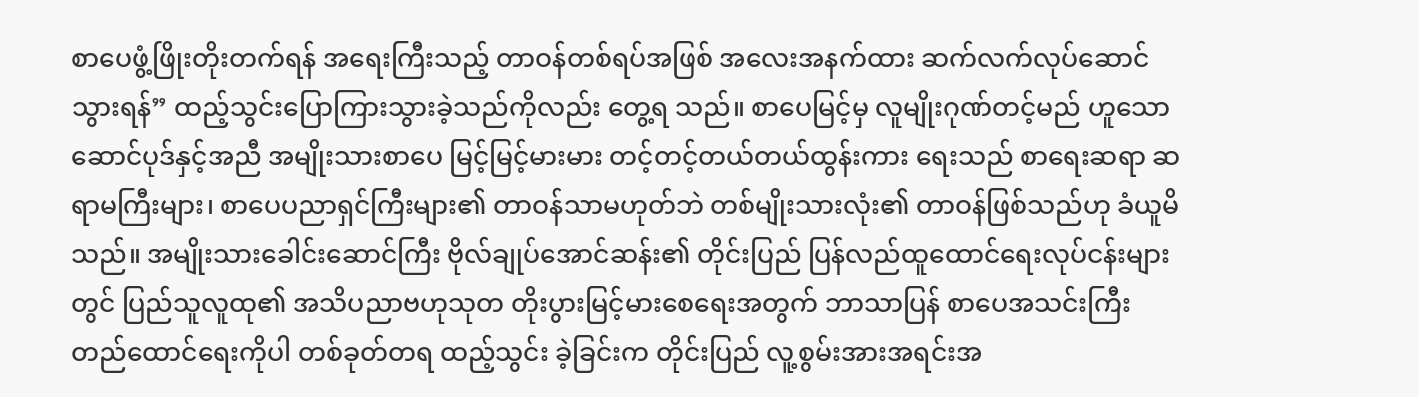စာပေဖွံ့ဖြိုးတိုးတက်ရန် အရေးကြီးသည့် တာဝန်တစ်ရပ်အဖြစ် အလေးအနက်ထား ဆက်လက်လုပ်ဆောင် သွားရန်” ထည့်သွင်းပြောကြားသွားခဲ့သည်ကိုလည်း တွေ့ရ သည်။ စာပေမြင့်မှ လူမျိုးဂုဏ်တင့်မည် ဟူသော ဆောင်ပုဒ်နှင့်အညီ အမျိုးသားစာပေ မြင့်မြင့်မားမား တင့်တင့်တယ်တယ်ထွန်းကား ရေးသည် စာရေးဆရာ ဆရာမကြီးများ၊ စာပေပညာရှင်ကြီးများ၏ တာဝန်သာမဟုတ်ဘဲ တစ်မျိုးသားလုံး၏ တာဝန်ဖြစ်သည်ဟု ခံယူမိသည်။ အမျိုးသားခေါင်းဆောင်ကြီး ဗိုလ်ချုပ်အောင်ဆန်း၏ တိုင်းပြည် ပြန်လည်ထူထောင်ရေးလုပ်ငန်းများတွင် ပြည်သူလူထု၏ အသိပညာဗဟုသုတ တိုးပွားမြင့်မားစေရေးအတွက် ဘာသာပြန် စာပေအသင်းကြီး တည်ထောင်ရေးကိုပါ တစ်ခုတ်တရ ထည့်သွင်း ခဲ့ခြင်းက တိုင်းပြည် လူ့စွမ်းအားအရင်းအ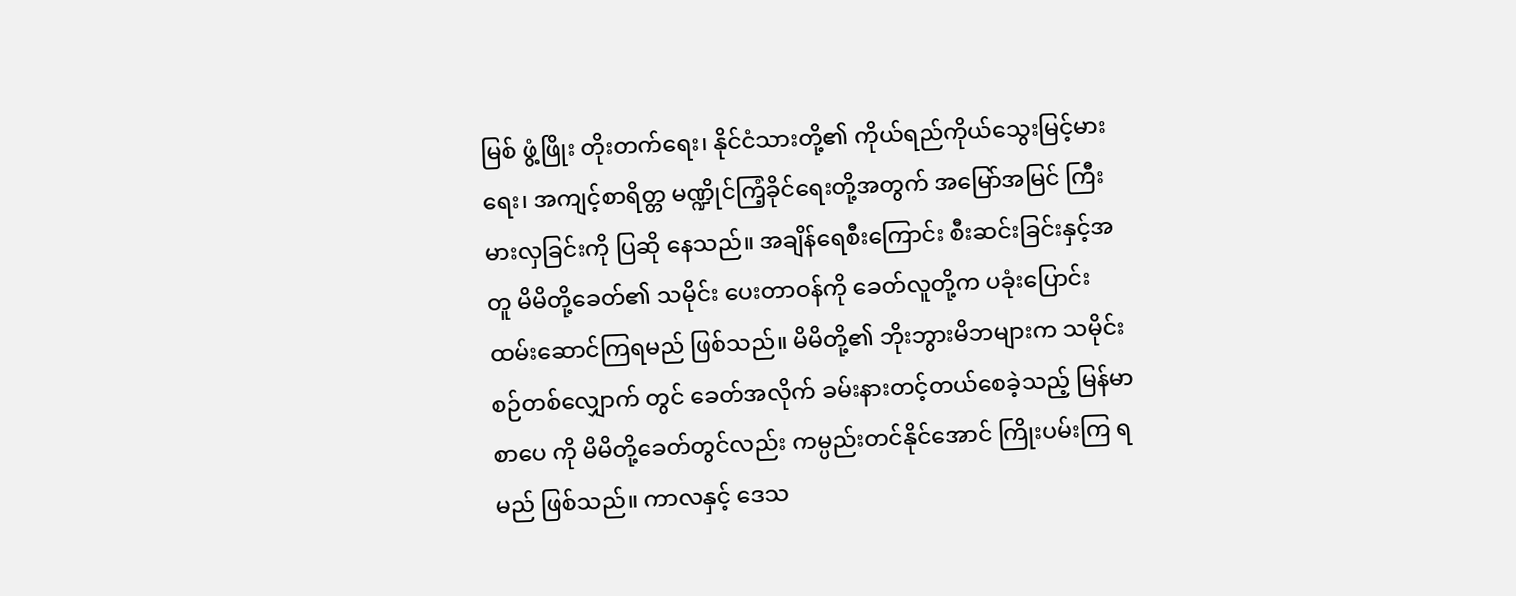မြစ် ဖွံ့ဖြိုး တိုးတက်ရေး၊ နိုင်ငံသားတို့၏ ကိုယ်ရည်ကိုယ်သွေးမြင့်မားရေး၊ အကျင့်စာရိတ္တ မဏ္ဍိုင်ကြံ့ခိုင်ရေးတို့အတွက် အမြော်အမြင် ကြီးမားလှခြင်းကို ပြဆို နေသည်။ အချိန်ရေစီးကြောင်း စီးဆင်းခြင်းနှင့်အတူ မိမိတို့ခေတ်၏ သမိုင်း ပေးတာဝန်ကို ခေတ်လူတို့က ပခုံးပြောင်း ထမ်းဆောင်ကြရမည် ဖြစ်သည်။ မိမိတို့၏ ဘိုးဘွားမိဘများက သမိုင်းစဉ်တစ်လျှောက် တွင် ခေတ်အလိုက် ခမ်းနားတင့်တယ်စေခဲ့သည့် မြန်မာစာပေ ကို မိမိတို့ခေတ်တွင်လည်း ကမ္ပည်းတင်နိုင်အောင် ကြိုးပမ်းကြ ရမည် ဖြစ်သည်။ ကာလနှင့် ဒေသ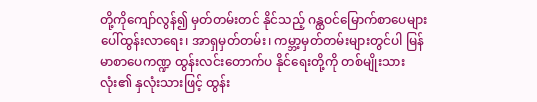တို့ကိုကျော်လွန်၍ မှတ်တမ်းတင် နိုင်သည့် ဂန္ထဝင်မြောက်စာပေများပေါ်ထွန်းလာရေး၊ အာရှမှတ်တမ်း၊ ကမ္ဘာ့မှတ်တမ်းများတွင်ပါ မြန်မာစာပေကဏ္ဍ ထွန်းလင်းတောက်ပ နိုင်ရေးတို့ကို တစ်မျိုးသားလုံး၏ နှလုံးသားဖြင့် ထွန်း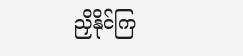ညှိနိုင်ကြ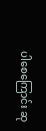ပါစေကြောင်း ဆု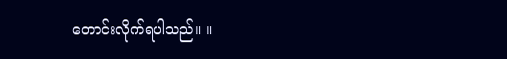တောင်းလိုက်ရပါသည်။ ။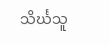သိင်္ဃသူ